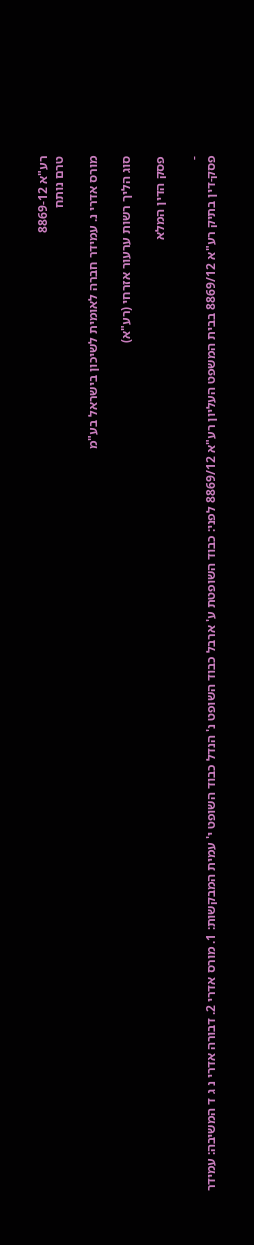רע"א 8869-12
טרם נותח

מורס אדרי נ. עמידר חברה לאומית לשיכון בישראל בע"מ

סוג הליך רשות ערעור אזרחי (רע"א)

פסק הדין המלא

-
פסק-דין בתיק רע"א 8869/12 בבית המשפט העליון רע"א 8869/12 לפני: כבוד השופטת ע' ארבל כבוד השופט נ' הנדל כבוד השופט י' עמית המבקשות: 1. מורס אדרי 2. דבורה אדרי נ ג ד המשיבה: עמידר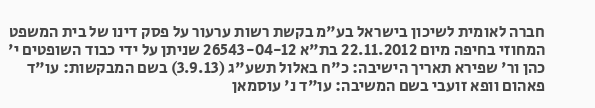חברה לאומית לשיכון בישראל בע"מ בקשת רשות ערעור על פסק דינו של בית המשפט המחוזי בחיפה מיום 22.11.2012 בת"א 26543-04-12 שניתן על ידי כבוד השופטים י' כהן ור' שפירא תאריך הישיבה: כ"ח באלול תשע"ג (3.9.13) בשם המבקשות: עו"ד פאהום וופא זועבי בשם המשיבה: עו"ד נ' עוסמאן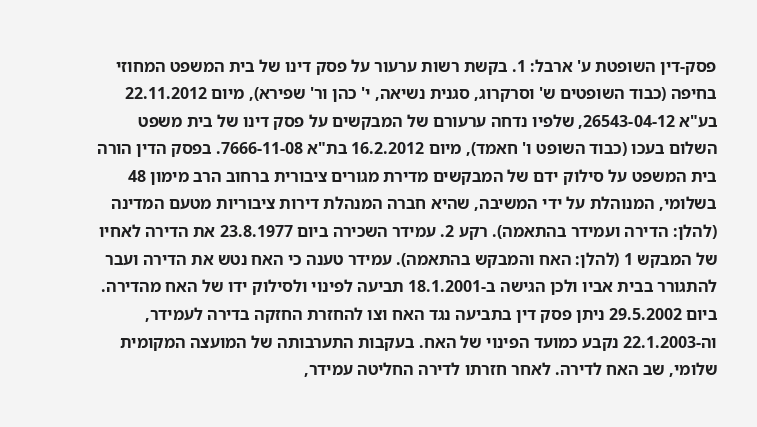פסק-דין השופטת ע' ארבל: 1. בקשת רשות ערעור על פסק דינו של בית המשפט המחוזי בחיפה (כבוד השופטים ש' וסרקרוג, סגנית נשיאה, י' כהן ור' שפירא), מיום 22.11.2012 בע"א 26543-04-12, שלפיו נדחה ערעורם של המבקשים על פסק דינו של בית משפט השלום בעכו (כבוד השופט ו' חאמד), מיום 16.2.2012 בת"א 7666-11-08. בפסק הדין הורה בית המשפט על סילוק ידם של המבקשים מדירת מגורים ציבורית ברחוב הרב מימון 48 בשלומי, המנוהלת על ידי המשיבה, שהיא חברה המנהלת דירות ציבוריות מטעם המדינה (להלן: הדירה ועמידר בהתאמה). רקע 2. עמידר השכירה ביום 23.8.1977 את הדירה לאחיו של המבקש 1 (להלן: האח והמבקש בהתאמה). עמידר טענה כי האח נטש את הדירה ועבר להתגורר בבית אביו ולכן הגישה ב-18.1.2001 תביעה לפינוי ולסילוק ידו של האח מהדירה. ביום 29.5.2002 ניתן פסק דין בתביעה נגד האח וצו להחזרת החזקה בדירה לעמידר, וה-22.1.2003 נקבע כמועד הפינוי של האח. בעקבות התערבותה של המועצה המקומית שלומי, שב האח לדירה. לאחר חזרתו לדירה החליטה עמידר,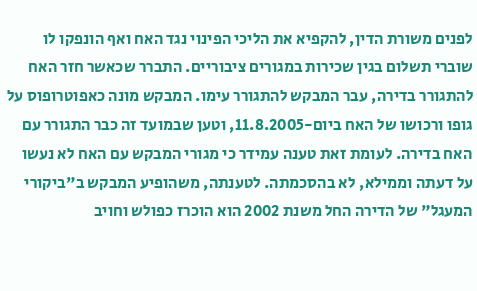לפנים משורת הדין, להקפיא את הליכי הפינוי נגד האח ואף הונפקו לו שוברי תשלום בגין שכירות במגורים ציבוריים. התברר שכאשר חזר האח להתגורר בדירה, עבר המבקש להתגורר עימו. המבקש מונה כאפוטרופוס על גופו ורכושו של האח ביום-11.8.2005, וטען שבמועד זה כבר התגורר עם האח בדירה. לעומת זאת טענה עמידר כי מגורי המבקש עם האח לא נעשו על דעתה וממילא, לא בהסכמתה. לטענתה, משהופיע המבקש ב"ביקורי המעגל" של הדירה החל משנת 2002 הוא הוכרז כפולש וחויב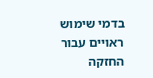בדמי שימוש ראויים עבור החזקה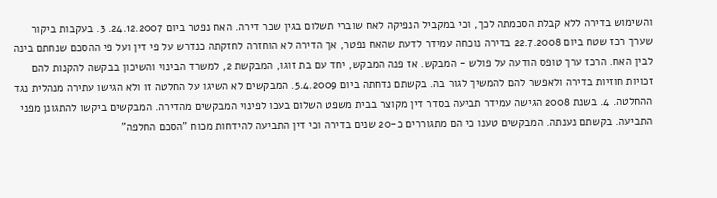והשימוש בדירה ללא קבלת הסכמתה לכך, וכי במקביל הנפיקה לאח שוברי תשלום בגין שכר דירה. האח נפטר ביום 24.12.2007. 3. בעקבות ביקור שערך רכז שטח ביום 22.7.2008 בדירה נוכחה עמידר לדעת שהאח נפטר, אך הדירה לא הוחזרה לחזקתה כנדרש על פי דין ועל פי ההסכם שנחתם בינה לבין האח. הרכז ערך טופס הודעה על פולש - המבקש. אז פנה המבקש, יחד עם בת זוגו, המבקשת 2, למשרד הבינוי והשיכון בבקשה להקנות להם זכויות חוזיות בדירה ולאפשר להם להמשיך לגור בה. בקשתם נדחתה ביום 5.4.2009. המבקשים לא השיגו על החלטה זו ולא הגישו עתירה מנהלית נגד ההחלטה. 4. בשנת 2008 הגישה עמידר תביעה בסדר דין מקוצר בבית משפט השלום בעכו לפינוי המבקשים מהדירה. המבקשים ביקשו להתגונן מפני התביעה. בקשתם נענתה. המבקשים טענו כי הם מתגוררים כ-20 שנים בדירה וכי דין התביעה להידחות מכוח "הסכם החלפה"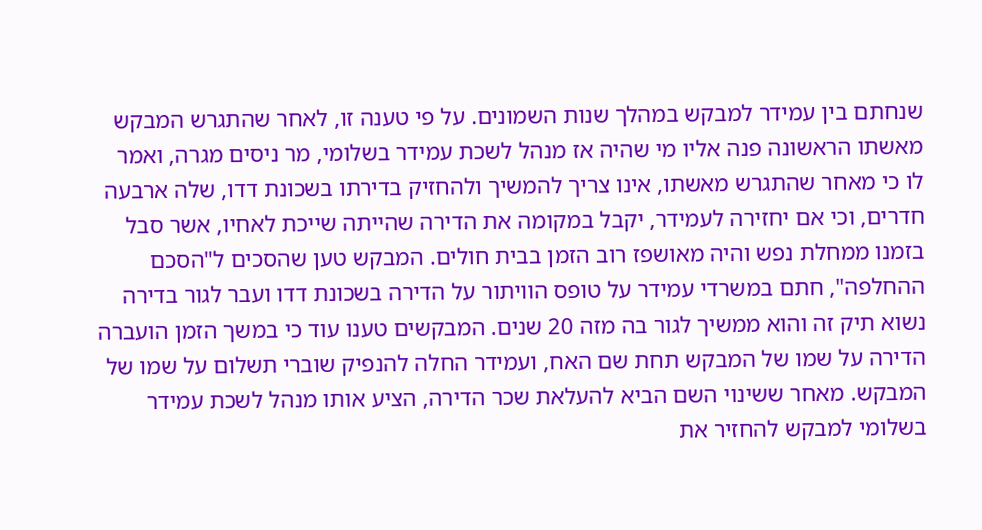שנחתם בין עמידר למבקש במהלך שנות השמונים. על פי טענה זו, לאחר שהתגרש המבקש מאשתו הראשונה פנה אליו מי שהיה אז מנהל לשכת עמידר בשלומי, מר ניסים מגרה, ואמר לו כי מאחר שהתגרש מאשתו, אינו צריך להמשיך ולהחזיק בדירתו בשכונת דדו, שלה ארבעה חדרים, וכי אם יחזירה לעמידר, יקבל במקומה את הדירה שהייתה שייכת לאחיו, אשר סבל בזמנו ממחלת נפש והיה מאושפז רוב הזמן בבית חולים. המבקש טען שהסכים ל"הסכם ההחלפה", חתם במשרדי עמידר על טופס הוויתור על הדירה בשכונת דדו ועבר לגור בדירה נשוא תיק זה והוא ממשיך לגור בה מזה 20 שנים. המבקשים טענו עוד כי במשך הזמן הועברה הדירה על שמו של המבקש תחת שם האח, ועמידר החלה להנפיק שוברי תשלום על שמו של המבקש. מאחר ששינוי השם הביא להעלאת שכר הדירה, הציע אותו מנהל לשכת עמידר בשלומי למבקש להחזיר את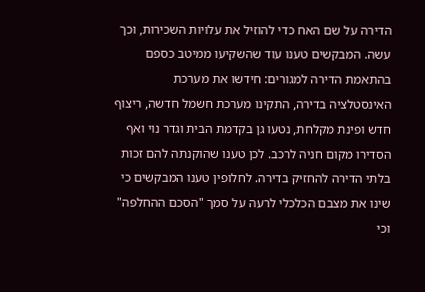הדירה על שם האח כדי להוזיל את עלויות השכירות, וכך עשה. המבקשים טענו עוד שהשקיעו ממיטב כספם בהתאמת הדירה למגורים: חידשו את מערכת האינסטלציה בדירה, התקינו מערכת חשמל חדשה, ריצוף חדש ופינת מקלחת, נטעו גן בקדמת הבית וגדר נוי ואף הסדירו מקום חניה לרכב. לכן טענו שהוקנתה להם זכות בלתי הדירה להחזיק בדירה. לחלופין טענו המבקשים כי שינו את מצבם הכלכלי לרעה על סמך "הסכם ההחלפה" וכי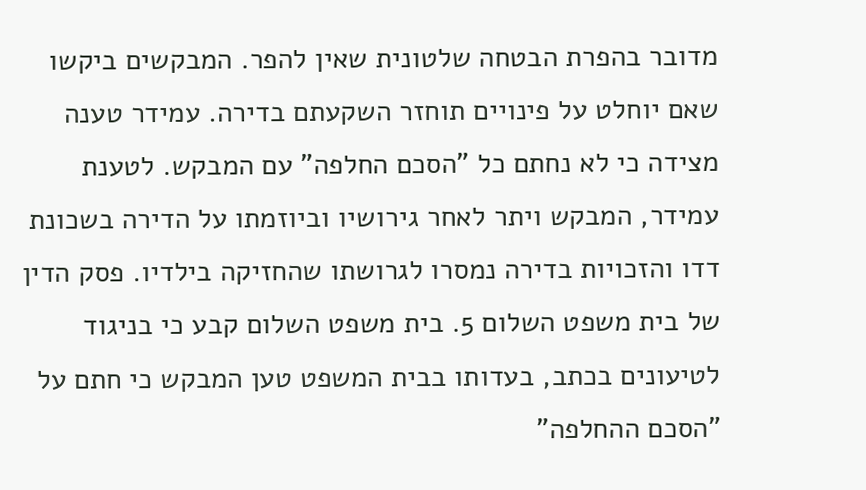מדובר בהפרת הבטחה שלטונית שאין להפר. המבקשים ביקשו שאם יוחלט על פינויים תוחזר השקעתם בדירה. עמידר טענה מצידה כי לא נחתם כל "הסכם החלפה" עם המבקש. לטענת עמידר, המבקש ויתר לאחר גירושיו וביוזמתו על הדירה בשכונת דדו והזכויות בדירה נמסרו לגרושתו שהחזיקה בילדיו. פסק הדין של בית משפט השלום 5. בית משפט השלום קבע כי בניגוד לטיעונים בכתב, בעדותו בבית המשפט טען המבקש כי חתם על "הסכם ההחלפה"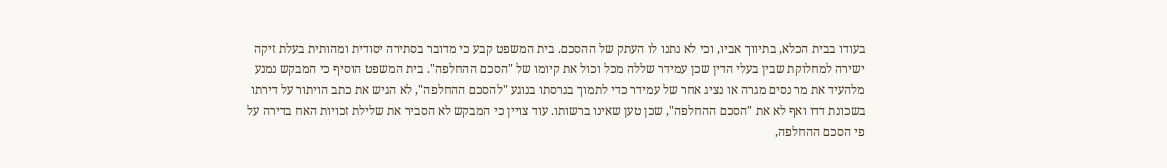בעודו בבית הכלא, בתיווך אביו, וכי לא נתנו לו העתק של ההסכם. בית המשפט קבע כי מדובר בסתירה יסודית ומהותית בעלת זיקה ישירה למחלוקת שבין בעלי הדין שכן עמידר שללה מכל וכול את קיומו של "הסכם ההחלפה". בית המשפט הוסיף כי המבקש נמנע מלהעיד את מר נסים מגרה או נציג אחר של עמידר כדי לתמוך בגרסתו בנוגע "להסכם ההחלפה", לא הגיש את כתב הויתור על דירתו בשכונת דדו ואף לא את "הסכם ההחלפה", שכן טען שאינו ברשותו. עוד צויין כי המבקש לא הסביר את שלילת זכויות האח בדירה על פי הסכם ההחלפה,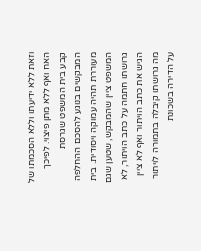וזאת ללא ידיעתו וללא הסכמתו של האח ואף ללא מתן פיצוי. לפיכך קבע בית המשפט שגרסת המבקשים בנוגע להסכם ההחלפה מעוררת תהיה עמוקה ויסודית. בית המשפט ציין שהמבקש, שטען שגם גרושתו חתמה על כתב הויתור, לא הגיש את כתב הויתור ואף לא ציין מה גרושתו קיבלה בתמורה לויתור על הדירה בשכונת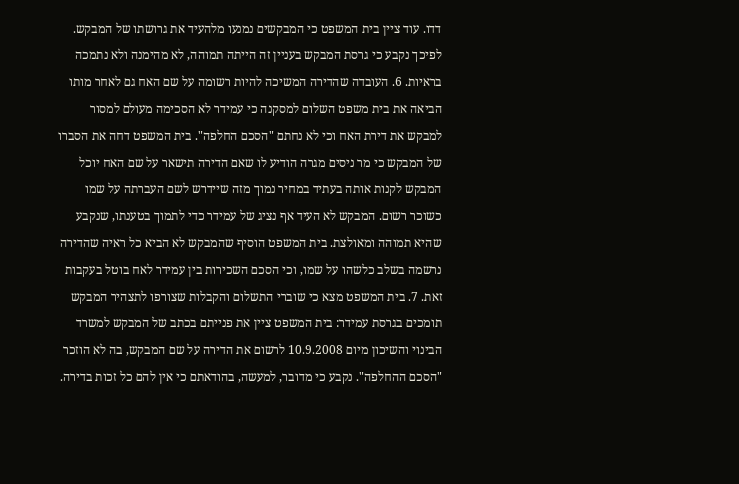דדו. עוד ציין בית המשפט כי המבקשים נמנעו מלהעיד את גרושתו של המבקש. לפיכך נקבע כי גרסת המבקש בעניין זה הייתה תמוהה, לא מהימנה ולא נתמכה בראיות. 6. העובדה שהדירה המשיכה להיות רשומה על שם האח גם לאחר מותו הביאה את בית משפט השלום למסקנה כי עמידר לא הסכימה מעולם למסור למבקש את דירת האח וכי לא נחתם "הסכם החלפה". בית המשפט דחה את הסברו של המבקש כי מר ניסים מגרה הודיע לו שאם הדירה תישאר על שם האח יוכל המבקש לקנות אותה בעתיד במחיר נמוך מזה שיידרש לשם העברתה על שמו כשוכר רשום. המבקש לא העיד אף נציג של עמידר כדי לתמוך בטענתו, שנקבע שהיא תמוהה ומאולצת. בית המשפט הוסיף שהמבקש לא הביא כל ראיה שהדירה נרשמה בשלב כלשהו על שמו, וכי הסכם השכירות בין עמידר לאח בוטל בעקבות זאת. 7. בית המשפט מצא כי שוברי התשלום והקבלות שצורפו לתצהיר המבקש תומכים בגרסת עמידר: בית המשפט ציין את פנייתם בכתב של המבקש למשרד הבינוי והשיכון מיום 10.9.2008 לרשום את הדירה על שם המבקש, בה לא הוזכר "הסכם ההחלפה". נקבע כי מדובר, למעשה, בהודאתם כי אין להם כל זכות בדירה.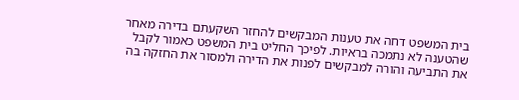בית המשפט דחה את טענות המבקשים להחזר השקעתם בדירה מאחר שהטענה לא נתמכה בראיות. לפיכך החליט בית המשפט כאמור לקבל את התביעה והורה למבקשים לפנות את הדירה ולמסור את החזקה בה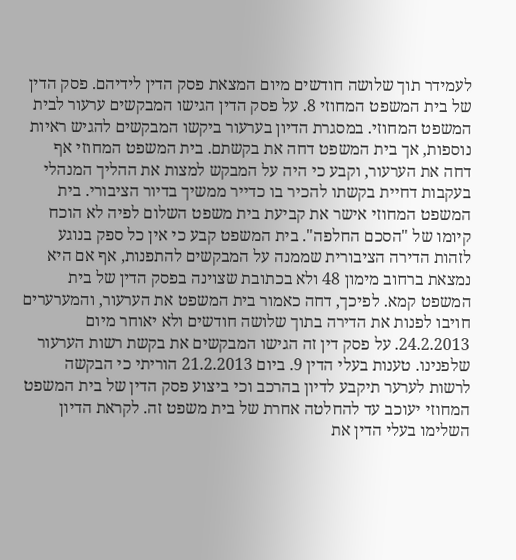לעמידר תוך שלושה חודשים מיום המצאת פסק הדין לידיהם. פסק הדין של בית המשפט המחוזי 8. על פסק הדין הגישו המבקשים ערעור לבית המשפט המחוזי. במסגרת הדיון בערעור ביקשו המבקשים להגיש ראיות נוספות, אך בית המשפט דחה את בקשתם. בית המשפט המחוזי אף דחה את הערעור, וקבע כי היה על המבקש למצות את ההליך המנהלי בעקבות דחיית בקשתו להכיר בו כדייר ממשיך בדיור הציבורי. בית המשפט המחוזי אישר את קביעת בית משפט השלום לפיה לא הוכח קיומו של "הסכם החלפה". בית המשפט קבע כי אין כל ספק בנוגע לזהות הדירה הציבורית שממנה על המבקשים להתפנות, אף אם היא נמצאת ברחוב מימון 48 ולא בכתובת שצוינה בפסק הדין של בית המשפט קמא. לפיכך, דחה כאמור בית המשפט את הערעור, והמערערים חויבו לפנות את הדירה בתוך שלושה חודשים ולא יאוחר מיום 24.2.2013. על פסק דין זה הגישו המבקשים את בקשת רשות הערעור שלפנינו. טענות בעלי הדין 9. ביום 21.2.2013 הוריתי כי הבקשה לרשות לערער תיקבע לדיון בהרכב וכי ביצוע פסק הדין של בית המשפט המחוזי יעוכב עד להחלטה אחרת של בית משפט זה. לקראת הדיון השלימו בעלי הדין את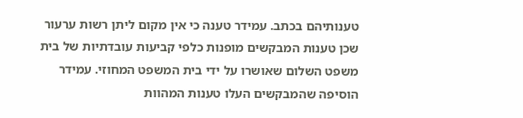טענותיהם בכתב. עמידר טענה כי אין מקום ליתן רשות ערעור שכן טענות המבקשים מופנות כלפי קביעות עובדתיות של בית משפט השלום שאושרו על ידי בית המשפט המחוזי. עמידר הוסיפה שהמבקשים העלו טענות המהוות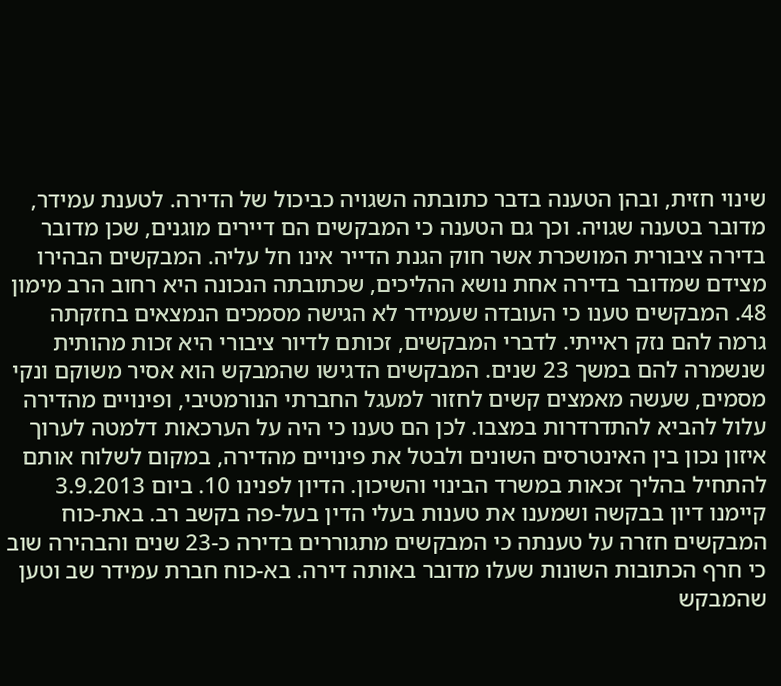שינוי חזית, ובהן הטענה בדבר כתובתה השגויה כביכול של הדירה. לטענת עמידר, מדובר בטענה שגויה. וכך גם הטענה כי המבקשים הם דיירים מוגנים, שכן מדובר בדירה ציבורית המושכרת אשר חוק הגנת הדייר אינו חל עליה. המבקשים הבהירו מצידם שמדובר בדירה אחת נושא ההליכים, שכתובתה הנכונה היא רחוב הרב מימון 48. המבקשים טענו כי העובדה שעמידר לא הגישה מסמכים הנמצאים בחזקתה גרמה להם נזק ראייתי. לדברי המבקשים, זכותם לדיור ציבורי היא זכות מהותית שנשמרה להם במשך 23 שנים. המבקשים הדגישו שהמבקש הוא אסיר משוקם ונקי מסמים, שעשה מאמצים קשים לחזור למעגל החברתי הנורמטיבי, ופינויים מהדירה עלול להביא להתדרדרות במצבו. לכן הם טענו כי היה על הערכאות דלמטה לערוך איזון נכון בין האינטרסים השונים ולבטל את פינויים מהדירה, במקום לשלוח אותם להתחיל בהליך זכאות במשרד הבינוי והשיכון. הדיון לפנינו 10. ביום 3.9.2013 קיימנו דיון בבקשה ושמענו את טענות בעלי הדין בעל-פה בקשב רב. באת-כוח המבקשים חזרה על טענתה כי המבקשים מתגוררים בדירה כ-23 שנים והבהירה שוב כי חרף הכתובות השונות שעלו מדובר באותה דירה. בא-כוח חברת עמידר שב וטען שהמבקש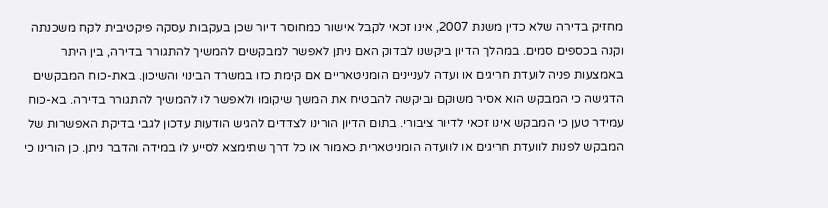מחזיק בדירה שלא כדין משנת 2007, אינו זכאי לקבל אישור כמחוסר דיור שכן בעקבות עסקה פיקטיבית לקח משכנתה וקנה בכספים סמים. במהלך הדיון ביקשנו לבדוק האם ניתן לאפשר למבקשים להמשיך להתגורר בדירה, בין היתר באמצעות פניה לועדת חריגים או ועדה לעניינים הומניטאריים אם קימת כזו במשרד הבינוי והשיכון. באת-כוח המבקשים הדגישה כי המבקש הוא אסיר משוקם וביקשה להבטיח את המשך שיקומו ולאפשר לו להמשיך להתגורר בדירה. בא-כוח עמידר טען כי המבקש אינו זכאי לדיור ציבורי. בתום הדיון הורינו לצדדים להגיש הודעות עדכון לגבי בדיקת האפשרות של המבקש לפנות לוועדת חריגים או לוועדה הומניטארית כאמור או כל דרך שתימצא לסייע לו במידה והדבר ניתן. כן הורינו כי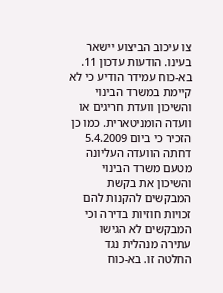צו עיכוב הביצוע יישאר בעינו. הודעות עדכון 11. בא-כוח עמידר הודיע כי לא קיימת במשרד הבינוי והשיכון וועדת חריגים או וועדה הומניטארית. כמו כן הזכיר כי ביום 5.4.2009 דחתה הוועדה העליונה מטעם משרד הבינוי והשיכון את בקשת המבקשים להקנות להם זכויות חוזיות בדירה וכי המבקשים לא הגישו עתירה מנהלית נגד החלטה זו. בא-כוח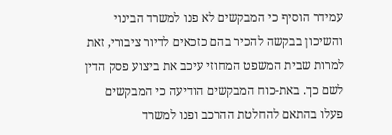עמידר הוסיף כי המבקשים לא פנו למשרד הבינוי והשיכון בבקשה להכיר בהם כזכאים לדיור ציבורי, זאת למרות שבית המשפט המחוזי עיכב את ביצוע פסק הדין לשם כך. באת-כוח המבקשים הודיעה כי המבקשים פעלו בהתאם להחלטת ההרכב ופנו למשרד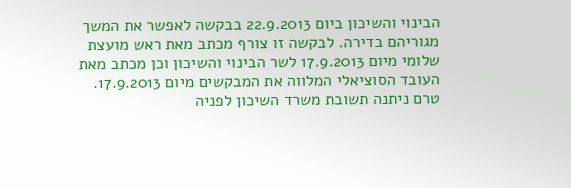הבינוי והשיכון ביום 22.9.2013 בבקשה לאפשר את המשך מגוריהם בדירה. לבקשה זו צורף מכתב מאת ראש מועצת שלומי מיום 17.9.2013 לשר הבינוי והשיכון וכן מכתב מאת העובד הסוציאלי המלווה את המבקשים מיום 17.9.2013. טרם ניתנה תשובת משרד השיכון לפניה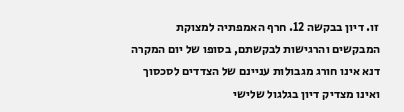זו. דיון בבקשה 12. חרף האמפתיה למצוקת המבקשים והרגישות לבקשתם, בסופו של יום המקרה דנא אינו חורג מגבולות עניינם של הצדדים לסכסוך ואינו מצדיק דיון בגלגול שלישי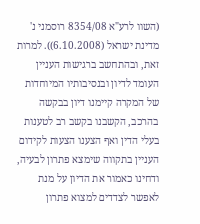(השוו לרע"א 8354/08 רוסמני נ' מדינת ישראל (6.10.2008)). למרות זאת, ובהתחשב ברגישות העניין העומד לדיון ובנסיבותיו המיוחדות של המקרה קיימנו דיון בבקשה בהרכב, הקשבנו בקשב רב לטענות בעלי הדין ואף הצענו הצעות לקידום העניין בתקווה שימצא פתרון לבעיה, ודחינו כאמור את הדיון על מנת לאפשר לצדדים למצוא פתרון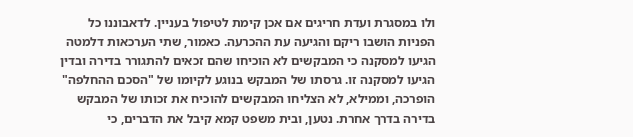ולו במסגרת ועדת חריגים אם אכן קימת לטיפול בעניין. לדאבוננו כל הפניות הושבו ריקם והגיעה עת ההכרעה. כאמור, שתי הערכאות דלמטה הגיעו למסקנה כי המבקשים לא הוכיחו שהם זכאים להתגורר בדירה ובדין הגיעו למסקנה זו. גרסתו של המבקש בנוגע לקיומו של "הסכם ההחלפה" הופרכה, וממילא, לא הצליחו המבקשים להוכיח את זכותו של המבקש בדירה בדרך אחרת. נטען, ובית משפט קמא קיבל את הדברים, כי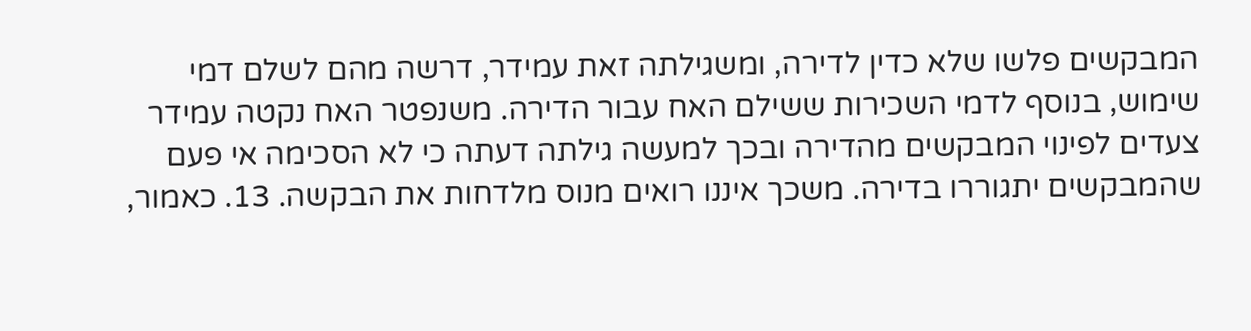המבקשים פלשו שלא כדין לדירה, ומשגילתה זאת עמידר, דרשה מהם לשלם דמי שימוש, בנוסף לדמי השכירות ששילם האח עבור הדירה. משנפטר האח נקטה עמידר צעדים לפינוי המבקשים מהדירה ובכך למעשה גילתה דעתה כי לא הסכימה אי פעם שהמבקשים יתגוררו בדירה. משכך איננו רואים מנוס מלדחות את הבקשה. 13. כאמור,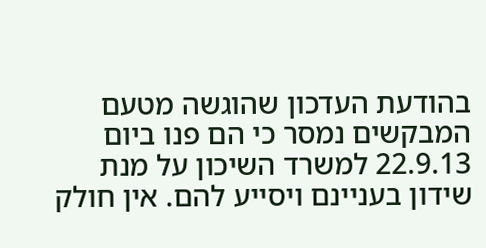בהודעת העדכון שהוגשה מטעם המבקשים נמסר כי הם פנו ביום 22.9.13 למשרד השיכון על מנת שידון בעניינם ויסייע להם. אין חולק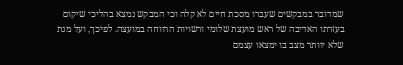שמדובר במבקשים שעברו מסכת חיים לא קלה וכי המבקש נמצא בהליכי שיקום בעזרתו האדיבה של ראש מועצת שלומי ורשויות הרווחה במועצה. לפיכך, ועל מנת שלא יוותר מצב בו ימצאו עצמם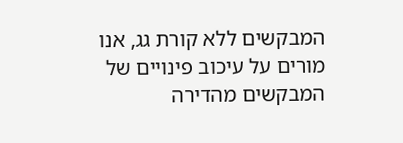המבקשים ללא קורת גג, אנו מורים על עיכוב פינויים של המבקשים מהדירה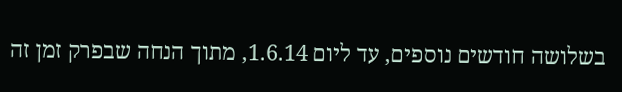בשלושה חודשים נוספים, עד ליום 1.6.14, מתוך הנחה שבפרק זמן זה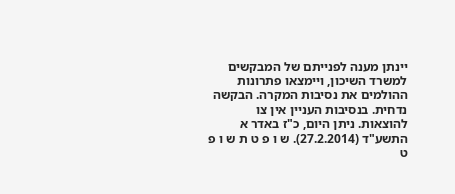יינתן מענה לפנייתם של המבקשים למשרד השיכון, ויימצאו פתרונות ההולמים את נסיבות המקרה. הבקשה נדחית. בנסיבות העניין אין צו להוצאות. ניתן היום, כ"ז באדר א התשע"ד (27.2.2014). ש ו פ ט ת ש ו פ ט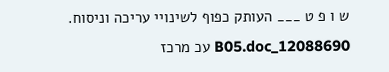ש ו פ ט ___ העותק כפוף לשינויי עריכה וניסוח. 12088690_B05.doc עכ מרכז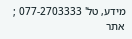מידע, טל' 077-2703333 ; אתר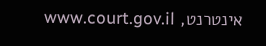אינטרנט, www.court.gov.il